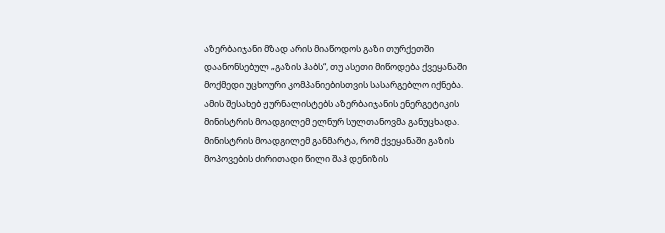აზერბაიჯანი მზად არის მიაწოდოს გაზი თურქეთში დაანონსებულ „გაზის ჰაბს“, თუ ასეთი მიწოდება ქვეყანაში მოქმედი უცხოური კომპანიებისთვის სასარგებლო იქნება.
ამის შესახებ ჟურნალისტებს აზერბაიჯანის ენერგეტიკის მინისტრის მოადგილემ ელნურ სულთანოვმა განუცხადა.
მინისტრის მოადგილემ განმარტა, რომ ქვეყანაში გაზის მოპოვების ძირითადი წილი შაჰ დენიზის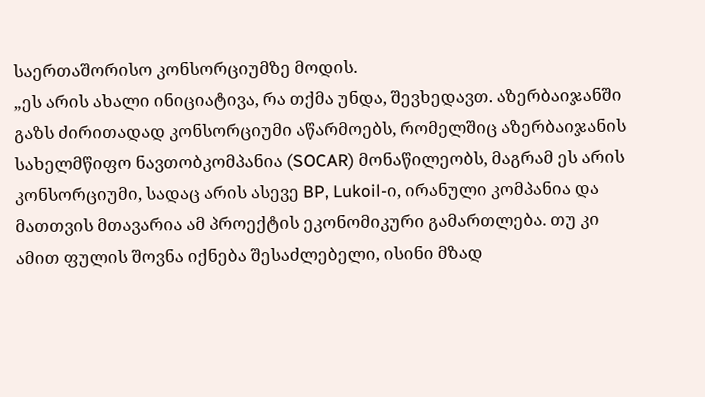საერთაშორისო კონსორციუმზე მოდის.
„ეს არის ახალი ინიციატივა, რა თქმა უნდა, შევხედავთ. აზერბაიჯანში გაზს ძირითადად კონსორციუმი აწარმოებს, რომელშიც აზერბაიჯანის სახელმწიფო ნავთობკომპანია (SOCAR) მონაწილეობს, მაგრამ ეს არის კონსორციუმი, სადაც არის ასევე BP, Lukoil-ი, ირანული კომპანია და მათთვის მთავარია ამ პროექტის ეკონომიკური გამართლება. თუ კი ამით ფულის შოვნა იქნება შესაძლებელი, ისინი მზად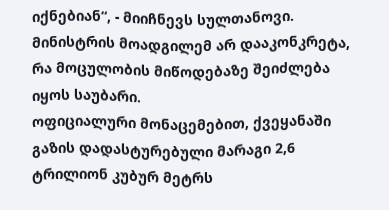იქნებიან“, - მიიჩნევს სულთანოვი.
მინისტრის მოადგილემ არ დააკონკრეტა, რა მოცულობის მიწოდებაზე შეიძლება იყოს საუბარი.
ოფიციალური მონაცემებით, ქვეყანაში გაზის დადასტურებული მარაგი 2,6 ტრილიონ კუბურ მეტრს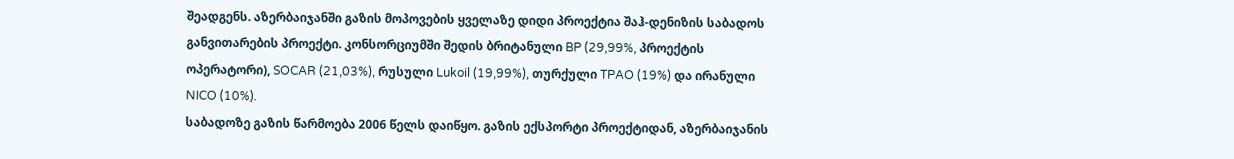შეადგენს. აზერბაიჯანში გაზის მოპოვების ყველაზე დიდი პროექტია შაჰ-დენიზის საბადოს განვითარების პროექტი. კონსორციუმში შედის ბრიტანული BP (29,99%, პროექტის ოპერატორი), SOCAR (21,03%), რუსული Lukoil (19,99%), თურქული TPAO (19%) და ირანული NICO (10%).
საბადოზე გაზის წარმოება 2006 წელს დაიწყო. გაზის ექსპორტი პროექტიდან, აზერბაიჯანის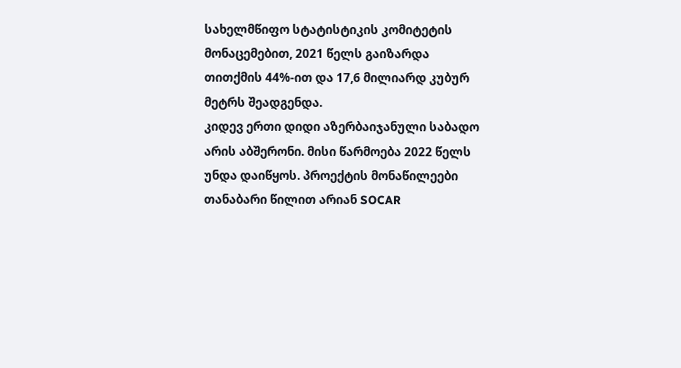სახელმწიფო სტატისტიკის კომიტეტის მონაცემებით, 2021 წელს გაიზარდა თითქმის 44%-ით და 17,6 მილიარდ კუბურ მეტრს შეადგენდა.
კიდევ ერთი დიდი აზერბაიჯანული საბადო არის აბშერონი. მისი წარმოება 2022 წელს უნდა დაიწყოს. პროექტის მონაწილეები თანაბარი წილით არიან SOCAR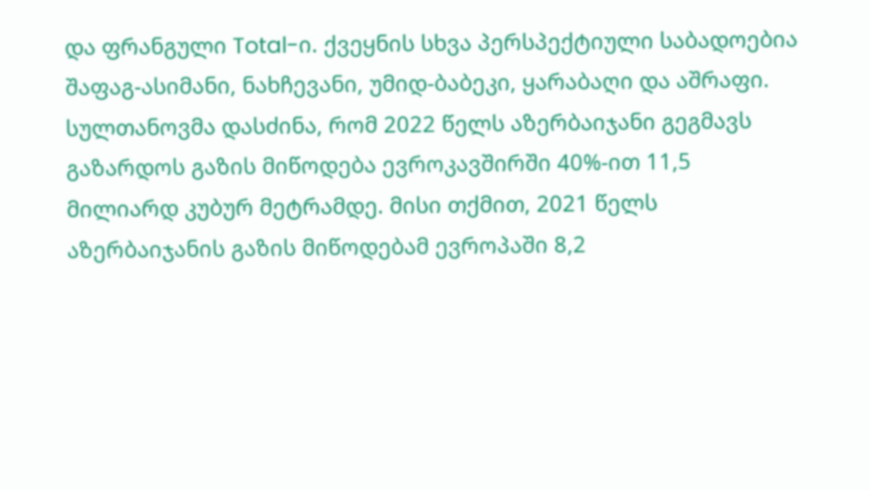და ფრანგული Total-ი. ქვეყნის სხვა პერსპექტიული საბადოებია შაფაგ-ასიმანი, ნახჩევანი, უმიდ-ბაბეკი, ყარაბაღი და აშრაფი.
სულთანოვმა დასძინა, რომ 2022 წელს აზერბაიჯანი გეგმავს გაზარდოს გაზის მიწოდება ევროკავშირში 40%-ით 11,5 მილიარდ კუბურ მეტრამდე. მისი თქმით, 2021 წელს აზერბაიჯანის გაზის მიწოდებამ ევროპაში 8,2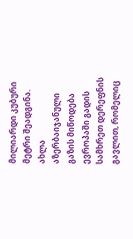მილიარდი კუბური მეტრი შეადგინა.
ახლა აზერბაიჯანული გაზის მიწოდება ევროპაში გადის სამხრეთ დერეფნის გავლით, რომელიც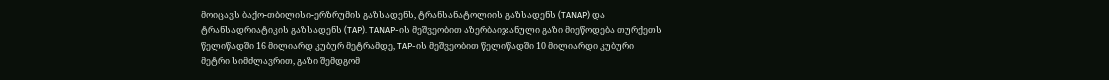მოიცავს ბაქო-თბილისი-ერზრუმის გაზსადენს, ტრანსანატოლიის გაზსადენს (TANAP) და ტრანსადრიატიკის გაზსადენს (TAP). TANAP-ის მეშვეობით აზერბაიჯანული გაზი მიეწოდება თურქეთს წელიწადში 16 მილიარდ კუბურ მეტრამდე, TAP-ის მეშვეობით წელიწადში 10 მილიარდი კუბური მეტრი სიმძლავრით, გაზი შემდგომ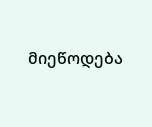მიეწოდება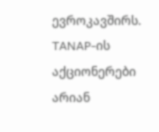ევროკავშირს.
TANAP-ის აქციონერები არიან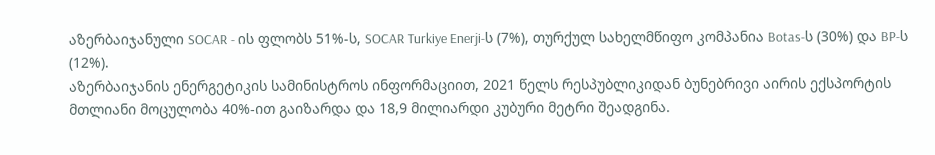აზერბაიჯანული SOCAR - ის ფლობს 51%-ს, SOCAR Turkiye Enerji-ს (7%), თურქულ სახელმწიფო კომპანია Botas-ს (30%) და BP-ს (12%).
აზერბაიჯანის ენერგეტიკის სამინისტროს ინფორმაციით, 2021 წელს რესპუბლიკიდან ბუნებრივი აირის ექსპორტის მთლიანი მოცულობა 40%-ით გაიზარდა და 18,9 მილიარდი კუბური მეტრი შეადგინა.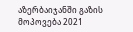აზერბაიჯანში გაზის მოპოვება 2021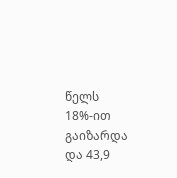წელს 18%-ით გაიზარდა და 43,9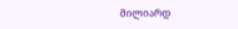მილიარდ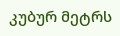კუბურ მეტრს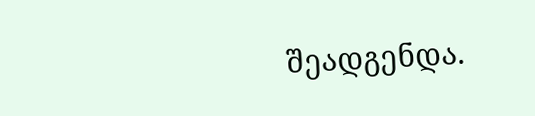შეადგენდა.